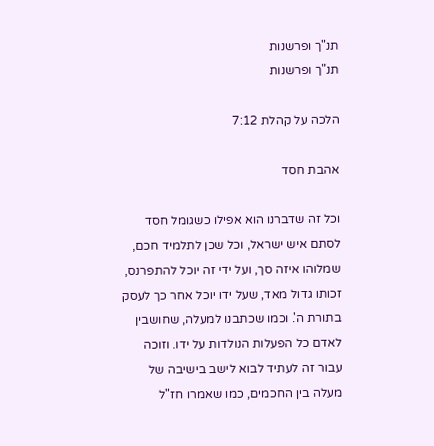תנ"ך ופרשנות
תנ"ך ופרשנות

הלכה על קהלת 7:12

אהבת חסד

וכל זה שדברנו הוא אפילו כשגומל חסד לסתם איש ישראל, וכל שכן לתלמיד חכם, שמלוהו איזה סך, ועל ידי זה יוכל להתפרנס, זכותו גדול מאד, שעל ידו יוכל אחר כך לעסק בתורת ה'. וכמו שכתבנו למעלה, שחושבין לאדם כל הפעלות הנולדות על ידו. וזוכה עבור זה לעתיד לבוא לישב בישיבה של מעלה בין החכמים, כמו שאמרו חז"ל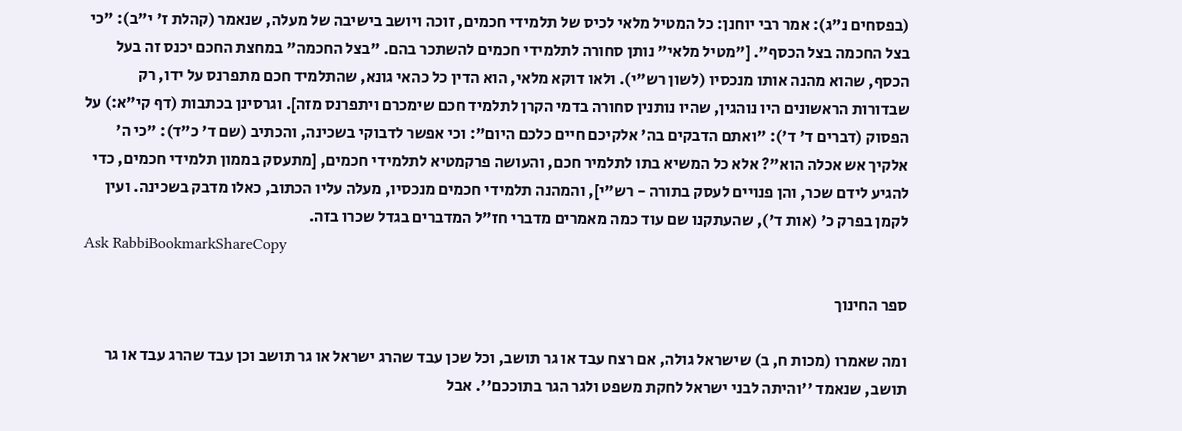(בפסחים נ"ג): אמר רבי יוחנן: כל המטיל מלאי לכיס של תלמידי חכמים, זוכה ויושב בישיבה של מעלה, שנאמר (קהלת ז' י"ב): "כי בצל החכמה בצל הכסף". ["מטיל מלאי" נותן סחורה לתלמידי חכמים להשתכר בהם. "בצל החכמה" במחצת החכם יכנס זה בעל הכסף, שהוא מהנה אותו מנכסיו (לשון רש"י). ולאו דוקא מלאי, הוא הדין כל כהאי גונא, שהתלמיד חכם מתפרנס על ידו, רק שבדורות הראשונים היו נוהגין, שהיו נותנין סחורה בדמי הקרן לתלמיד חכם שימכרם ויתפרנס מזה]. וגרסינן בכתבות (דף קי"א:) על הפסוק (דברים ד' ד'): "ואתם הדבקים בה' אלקיכם חיים כלכם היום": וכי אפשר לדבוקי בשכינה, והכתיב (שם ד' כ"ד): "כי ה' אלקיך אש אכלה הוא"? אלא כל המשיא בתו לתלמיר חכם, והעושה פרקמטיא לתלמידי חכמים, [מתעסק בממון תלמידי חכמים, כדי להגיע לידם שכר, והן פנויים לעסק בתורה - רש"י], והמהנה תלמידי חכמים מנכסיו, מעלה עליו הכתוב, כאלו מדבק בשכינה. ועין לקמן בפרק כ' (אות ד'), שהעתקנו שם עוד כמה מאמרים מדברי חז"ל המדברים בגדל שכרו בזה.
Ask RabbiBookmarkShareCopy

ספר החינוך

ומה שאמרו (מכות ח, ב) שישראל גולה, אם רצח עבד או גר תושב, וכל שכן עבד שהרג ישראל או גר תושב וכן עבד שהרג עבד או גר תושב, שנאמד ''והיתה לבני ישראל לחקת משפט ולגר הגר בתוככם''. אבל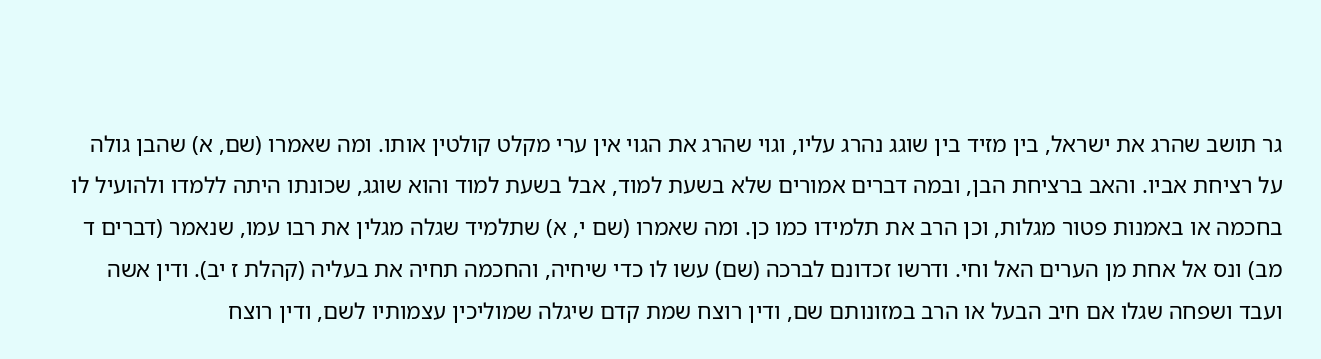גר תושב שהרג את ישראל, בין מזיד בין שוגג נהרג עליו, וגוי שהרג את הגוי אין ערי מקלט קולטין אותו. ומה שאמרו (שם, א) שהבן גולה על רציחת אביו. והאב ברציחת הבן, ובמה דברים אמורים שלא בשעת למוד, אבל בשעת למוד והוא שוגג, שכונתו היתה ללמדו ולהועיל לו בחכמה או באמנות פטור מגלות, וכן הרב את תלמידו כמו כן. ומה שאמרו (שם י, א) שתלמיד שגלה מגלין את רבו עמו, שנאמר (דברים ד מב) ונס אל אחת מן הערים האל וחי. ודרשו זכדונם לברכה (שם) עשו לו כדי שיחיה, והחכמה תחיה את בעליה (קהלת ז יב). ודין אשה ועבד ושפחה שגלו אם חיב הבעל או הרב במזונותם שם, ודין רוצח שמת קדם שיגלה שמוליכין עצמותיו לשם, ודין רוצח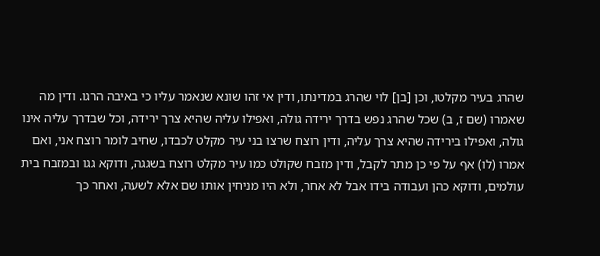שהרג בעיר מקלטו, וכן [בן] לוי שהרג במדינתו, ודין אי זהו שונא שנאמר עליו כי באיבה הרגו. ודין מה שאמרו (שם ז, ב) שכל שהרג נפש בדרך ירידה גולה, ואפילו עליה שהיא צרך ירידה, וכל שבדרך עליה אינו גולה, ואפילו בירידה שהיא צרך עליה, ודין רוצח שרצו בני עיר מקלט לכבדו, שחיב לומר רוצח אני, ואם אמרו (לו) אף על פי כן מתר לקבל, ודין מזבח שקולט כמו עיר מקלט רוצח בשגגה, ודוקא גגו ובמזבח בית עולמים, ודוקא כהן ועבודה בידו אבל לא אחר, ולא היו מניחין אותו שם אלא לשעה, ואחר כך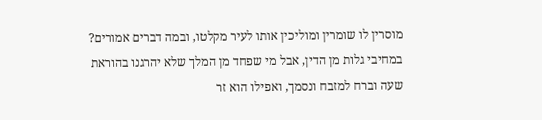מוסרין לו שומרין ומוליכין אותו לעיר מקלטו, ובמה דברים אמורים? במחיבי גלות מן הדין, אבל מי שפחד מן המלך שלא יהרגנו בהוראת שעה וברח למזבח ונסמך, ואפילו הוא זר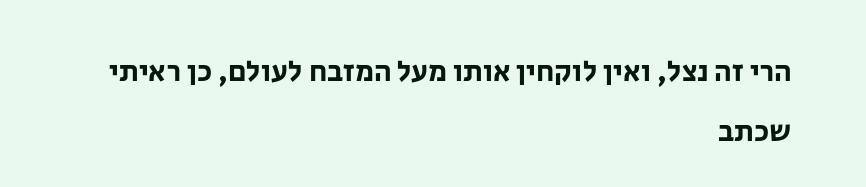הרי זה נצל, ואין לוקחין אותו מעל המזבח לעולם, כן ראיתי שכתב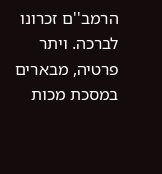הרמב''ם זכרונו לברכה. ויתר פרטיה, מבארים במסכת מכות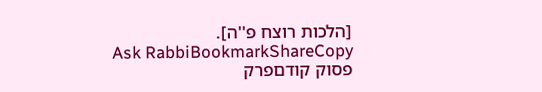[הלכות רוצח פ''ה].
Ask RabbiBookmarkShareCopy
פסוק קודםפרק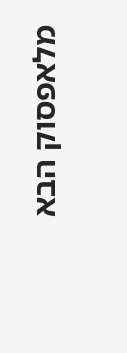מלאפסוק הבא